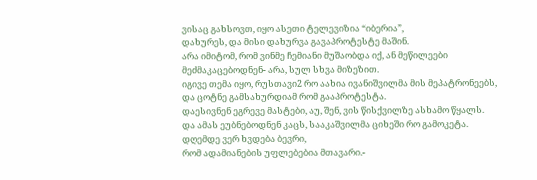ვისაც გახსოვთ, იყო ასეთი ტელევიზია “იბერია”,
დახურეს, და მისი დახურვა გავაპროტესტე მაშინ.
არა იმიტომ, რომ ვინმე ჩემიანი მუშაობდა იქ, ან მეწილეები მეძმაკაცებოდნენ- არა, სულ სხვა მიზეზით.
იგივე თემა იყო, რუსთავი2 რო აახია ივანიშვილმა მის მეპატრონეებს, და ცოტნე გამსახურდიამ რომ გააპროტესტა.
დაესივნენ ეგრევე მასტები, აუ, შენ, ვის წისქვილზე ასხამო წყალს.
და ამას ეუბნებოდნენ კაცს, სააკაშვილმა ციხეში რო გამოკეტა.
დღემდე ვერ ხვდება ბევრი,
რომ ადამიანების უფლებებია მთავარი.-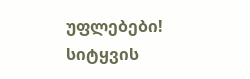უფლებები!
სიტყვის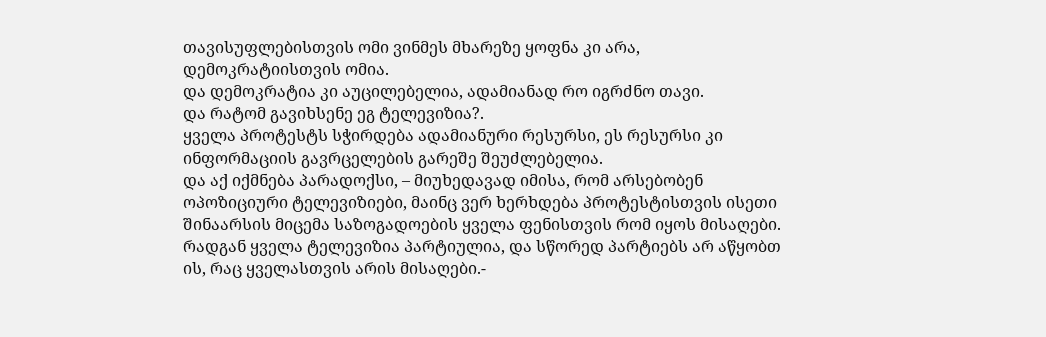თავისუფლებისთვის ომი ვინმეს მხარეზე ყოფნა კი არა, დემოკრატიისთვის ომია.
და დემოკრატია კი აუცილებელია, ადამიანად რო იგრძნო თავი.
და რატომ გავიხსენე ეგ ტელევიზია?.
ყველა პროტესტს სჭირდება ადამიანური რესურსი, ეს რესურსი კი ინფორმაციის გავრცელების გარეშე შეუძლებელია.
და აქ იქმნება პარადოქსი, – მიუხედავად იმისა, რომ არსებობენ ოპოზიციური ტელევიზიები, მაინც ვერ ხერხდება პროტესტისთვის ისეთი შინაარსის მიცემა საზოგადოების ყველა ფენისთვის რომ იყოს მისაღები.
რადგან ყველა ტელევიზია პარტიულია, და სწორედ პარტიებს არ აწყობთ ის, რაც ყველასთვის არის მისაღები.-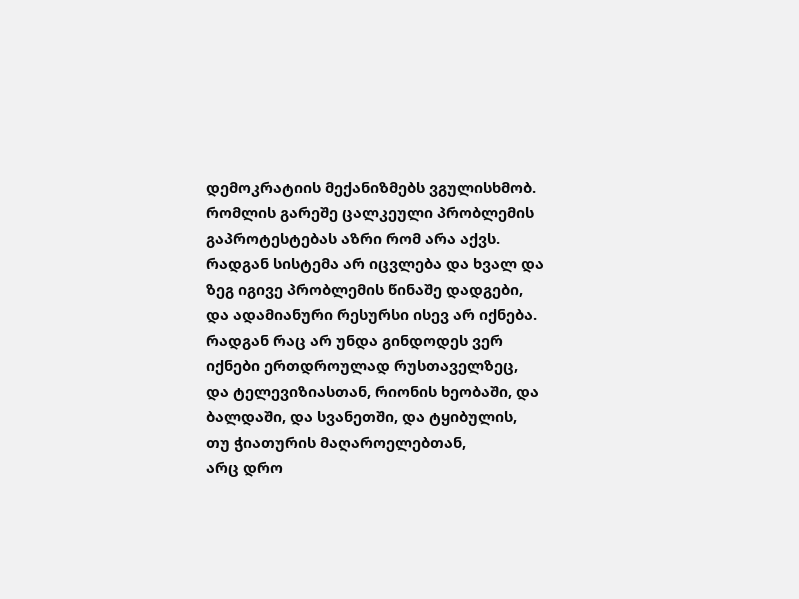დემოკრატიის მექანიზმებს ვგულისხმობ.
რომლის გარეშე ცალკეული პრობლემის გაპროტესტებას აზრი რომ არა აქვს.
რადგან სისტემა არ იცვლება და ხვალ და ზეგ იგივე პრობლემის წინაშე დადგები, და ადამიანური რესურსი ისევ არ იქნება.
რადგან რაც არ უნდა გინდოდეს ვერ იქნები ერთდროულად რუსთაველზეც, და ტელევიზიასთან, რიონის ხეობაში, და ბალდაში, და სვანეთში, და ტყიბულის, თუ ჭიათურის მაღაროელებთან,
არც დრო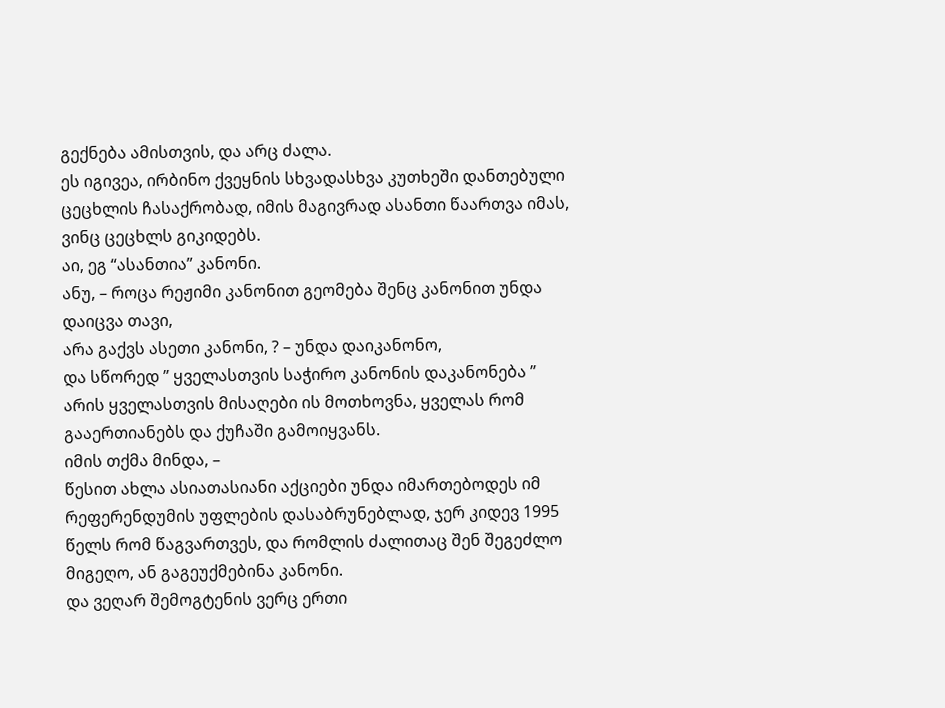გექნება ამისთვის, და არც ძალა.
ეს იგივეა, ირბინო ქვეყნის სხვადასხვა კუთხეში დანთებული ცეცხლის ჩასაქრობად, იმის მაგივრად ასანთი წაართვა იმას, ვინც ცეცხლს გიკიდებს.
აი, ეგ “ასანთია” კანონი.
ანუ, – როცა რეჟიმი კანონით გეომება შენც კანონით უნდა დაიცვა თავი,
არა გაქვს ასეთი კანონი, ? – უნდა დაიკანონო,
და სწორედ ” ყველასთვის საჭირო კანონის დაკანონება ” არის ყველასთვის მისაღები ის მოთხოვნა, ყველას რომ გააერთიანებს და ქუჩაში გამოიყვანს.
იმის თქმა მინდა, –
წესით ახლა ასიათასიანი აქციები უნდა იმართებოდეს იმ რეფერენდუმის უფლების დასაბრუნებლად, ჯერ კიდევ 1995 წელს რომ წაგვართვეს, და რომლის ძალითაც შენ შეგეძლო მიგეღო, ან გაგეუქმებინა კანონი.
და ვეღარ შემოგტენის ვერც ერთი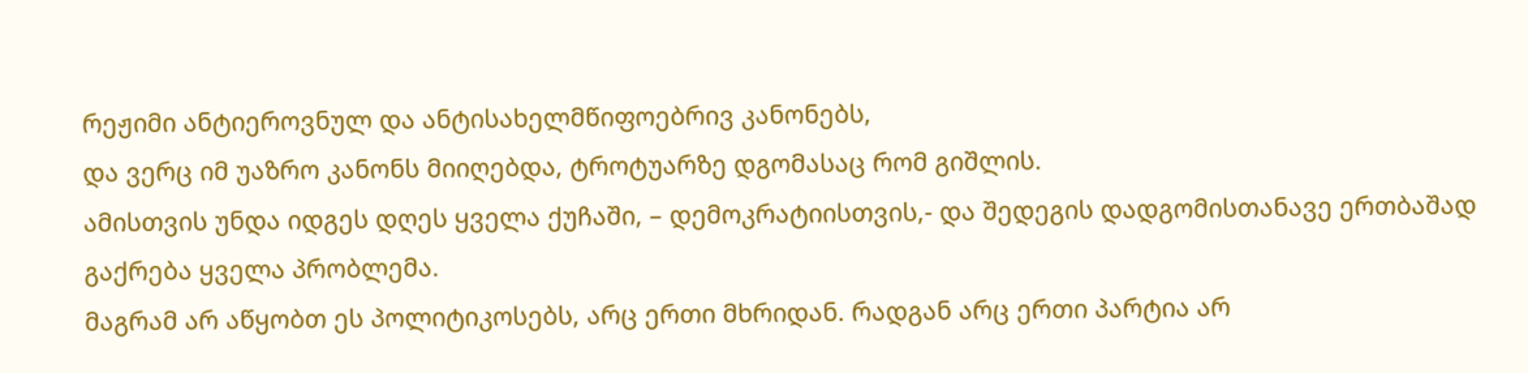რეჟიმი ანტიეროვნულ და ანტისახელმწიფოებრივ კანონებს,
და ვერც იმ უაზრო კანონს მიიღებდა, ტროტუარზე დგომასაც რომ გიშლის.
ამისთვის უნდა იდგეს დღეს ყველა ქუჩაში, – დემოკრატიისთვის,- და შედეგის დადგომისთანავე ერთბაშად გაქრება ყველა პრობლემა.
მაგრამ არ აწყობთ ეს პოლიტიკოსებს, არც ერთი მხრიდან. რადგან არც ერთი პარტია არ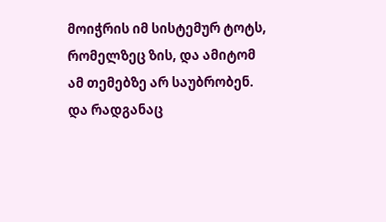მოიჭრის იმ სისტემურ ტოტს, რომელზეც ზის, და ამიტომ ამ თემებზე არ საუბრობენ.
და რადგანაც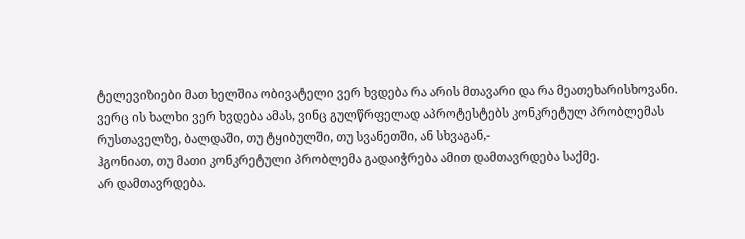ტელევიზიები მათ ხელშია ობივატელი ვერ ხვდება რა არის მთავარი და რა მეათეხარისხოვანი.
ვერც ის ხალხი ვერ ხვდება ამას, ვინც გულწრფელად აპროტესტებს კონკრეტულ პრობლემას რუსთაველზე, ბალდაში, თუ ტყიბულში, თუ სვანეთში, ან სხვაგან,-
ჰგონიათ, თუ მათი კონკრეტული პრობლემა გადაიჭრება ამით დამთავრდება საქმე.
არ დამთავრდება.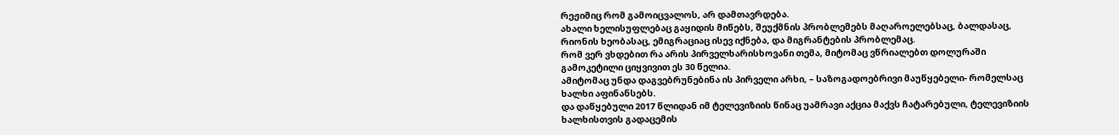რეჟიმიც რომ გამოიცვალოს, არ დამთავრდება.
ახალი ხელისუფლებაც გაყიდის მიწებს, შეუქმნის პრობლემებს მაღაროელებსაც, ბალდასაც, რიონის ხეობასაც, ემიგრაციაც ისევ იქნება, და მიგრანტების პრობლემაც.
რომ ვერ ვხდებით რა არის პირველხარისხოვანი თემა, მიტომაც ვწრიალებთ დოლურაში გამოკეტილი ციყვივით ეს 30 წელია.
ამიტომაც უნდა დაგვებრუნებინა ის პირველი არხი, – საზოგადოებრივი მაუწყებელი- რომელსაც ხალხი აფინანსებს.
და დაწყებული 2017 წლიდან იმ ტელევიზიის წინაც უამრავი აქცია მაქვს ჩატარებული, ტელევიზიის ხალხისთვის გადაცემის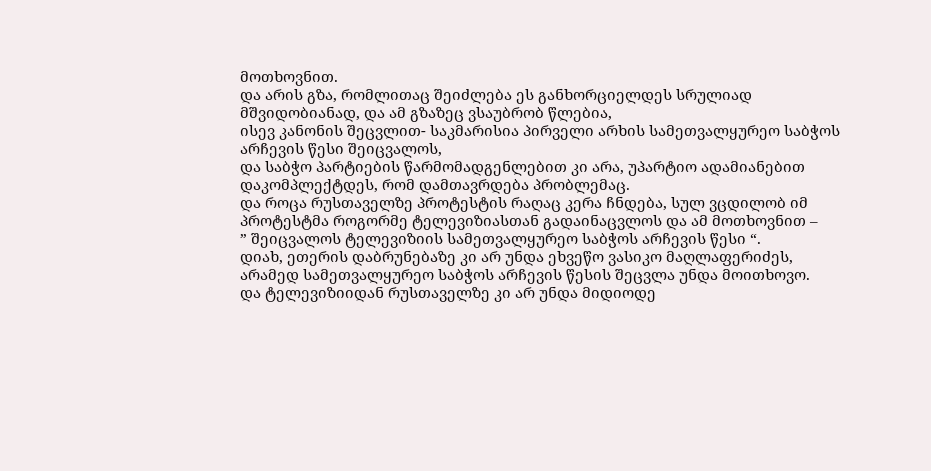მოთხოვნით.
და არის გზა, რომლითაც შეიძლება ეს განხორციელდეს სრულიად მშვიდობიანად, და ამ გზაზეც ვსაუბრობ წლებია,
ისევ კანონის შეცვლით- საკმარისია პირველი არხის სამეთვალყურეო საბჭოს არჩევის წესი შეიცვალოს,
და საბჭო პარტიების წარმომადგენლებით კი არა, უპარტიო ადამიანებით დაკომპლექტდეს, რომ დამთავრდება პრობლემაც.
და როცა რუსთაველზე პროტესტის რაღაც კერა ჩნდება, სულ ვცდილობ იმ პროტესტმა როგორმე ტელევიზიასთან გადაინაცვლოს და ამ მოთხოვნით –
” შეიცვალოს ტელევიზიის სამეთვალყურეო საბჭოს არჩევის წესი “.
დიახ, ეთერის დაბრუნებაზე კი არ უნდა ეხვეწო ვასიკო მაღლაფერიძეს, არამედ სამეთვალყურეო საბჭოს არჩევის წესის შეცვლა უნდა მოითხოვო.
და ტელევიზიიდან რუსთაველზე კი არ უნდა მიდიოდე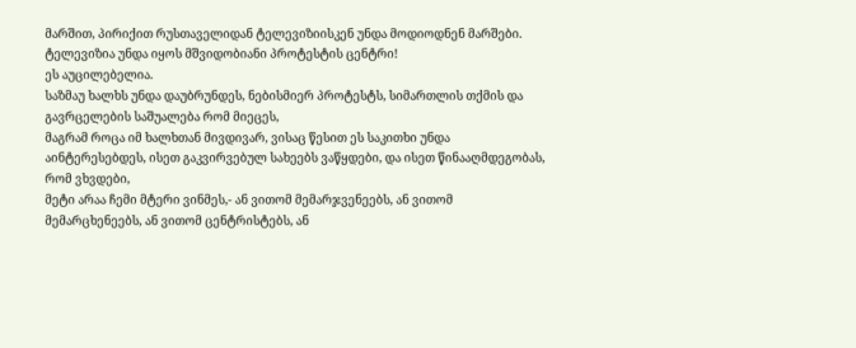მარშით, პირიქით რუსთაველიდან ტელევიზიისკენ უნდა მოდიოდნენ მარშები.
ტელევიზია უნდა იყოს მშვიდობიანი პროტესტის ცენტრი!
ეს აუცილებელია.
საზმაუ ხალხს უნდა დაუბრუნდეს, ნებისმიერ პროტესტს, სიმართლის თქმის და გავრცელების საშუალება რომ მიეცეს,
მაგრამ როცა იმ ხალხთან მივდივარ, ვისაც წესით ეს საკითხი უნდა აინტერესებდეს, ისეთ გაკვირვებულ სახეებს ვაწყდები, და ისეთ წინააღმდეგობას, რომ ვხვდები,
მეტი არაა ჩემი მტერი ვინმეს,- ან ვითომ მემარჯვენეებს, ან ვითომ მემარცხენეებს, ან ვითომ ცენტრისტებს, ან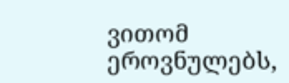ვითომ ეროვნულებს,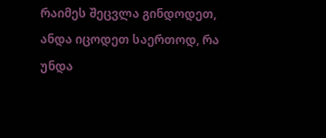რაიმეს შეცვლა გინდოდეთ,
ანდა იცოდეთ საერთოდ, რა უნდა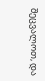შეცვალოთ, და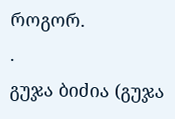როგორ.
.
გუჯა ბიძია (გუჯა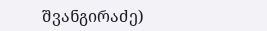შვანგირაძე)